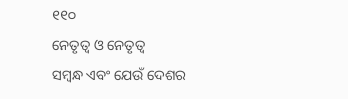୧୧୦
ନେତୃତ୍ୱ ଓ ନେତୃତ୍ୱ
ସମ୍ବନ୍ଧ ଏବଂ ଯେଉଁ ଦେଶର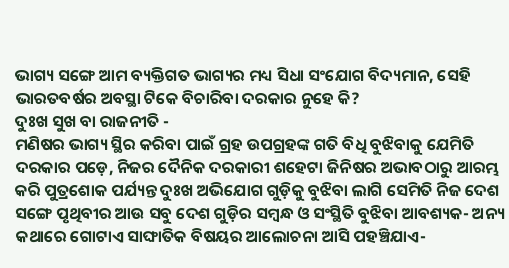ଭାଗ୍ୟ ସଙ୍ଗେ ଆମ ବ୍ୟକ୍ତିଗତ ଭାଗ୍ୟର ମଧ୍ୟ ସିଧା ସଂଯୋଗ ବିଦ୍ୟମାନ, ସେହି ଭାରତବର୍ଷର ଅବସ୍ଥା ଟିକେ ବିଚାରିବା ଦରକାର ନୁହେ କି?
ଦୁଃଖ ସୁଖ ବା ରାଜନୀତି -
ମଣିଷର ଭାଗ୍ୟ ସ୍ଥିର କରିବା ପାଇଁ ଗ୍ରହ ଉପଗ୍ରହଙ୍କ ଗତି ବିଧି ବୁଝିବାକୁ ଯେମିତି ଦରକାର ପଡ଼େ, ନିଜର ଦୈନିକ ଦରକାରୀ ଶହେଟା ଜିନିଷର ଅଭାବଠାରୁ ଆରମ୍ଭ କରି ପୁତ୍ରଶୋକ ପର୍ଯ୍ୟନ୍ତ ଦୁଃଖ ଅଭିଯୋଗ ଗୁଡ଼ିକୁ ବୁଝିବା ଲାଗି ସେମିତି ନିଜ ଦେଶ ସଙ୍ଗେ ପୃଥିବୀର ଆଉ ସବୁ ଦେଶ ଗୁଡ଼ିର ସମ୍ବନ୍ଧ ଓ ସଂସ୍ଥିତି ବୁଝିବା ଆବଶ୍ୟକ- ଅନ୍ୟ କଥାରେ ଗୋଟାଏ ସାଙ୍ଘାତିକ ବିଷୟର ଆଲୋଚନା ଆସି ପହଞ୍ଚିଯାଏ-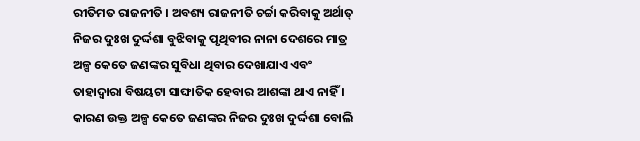ରୀତିମତ ରାଜନୀତି । ଅବଶ୍ୟ ରାଜନୀତି ଚର୍ଚ୍ଚା କରିବାକୁ ଅର୍ଥାତ୍ ନିଜର ଦୁଃଖ ଦୁର୍ଦ୍ଦଶା ବୁଝିବାକୁ ପୃଥିବୀର ନାନା ଦେଶରେ ମାତ୍ର ଅଳ୍ପ କେତେ ଜଣଙ୍କର ସୁବିଧା ଥିବାର ଦେଖାଯାଏ ଏବଂ ତାହାଦ୍ୱାରା ବିଷୟଟା ସାଙ୍ଘାତିକ ହେବାର ଆଶଙ୍କା ଥାଏ ନାହିଁ । କାରଣ ଉକ୍ତ ଅଳ୍ପ କେତେ ଜଣଙ୍କର ନିଜର ଦୁଃଖ ଦୁର୍ଦ୍ଦଶା ବୋଲି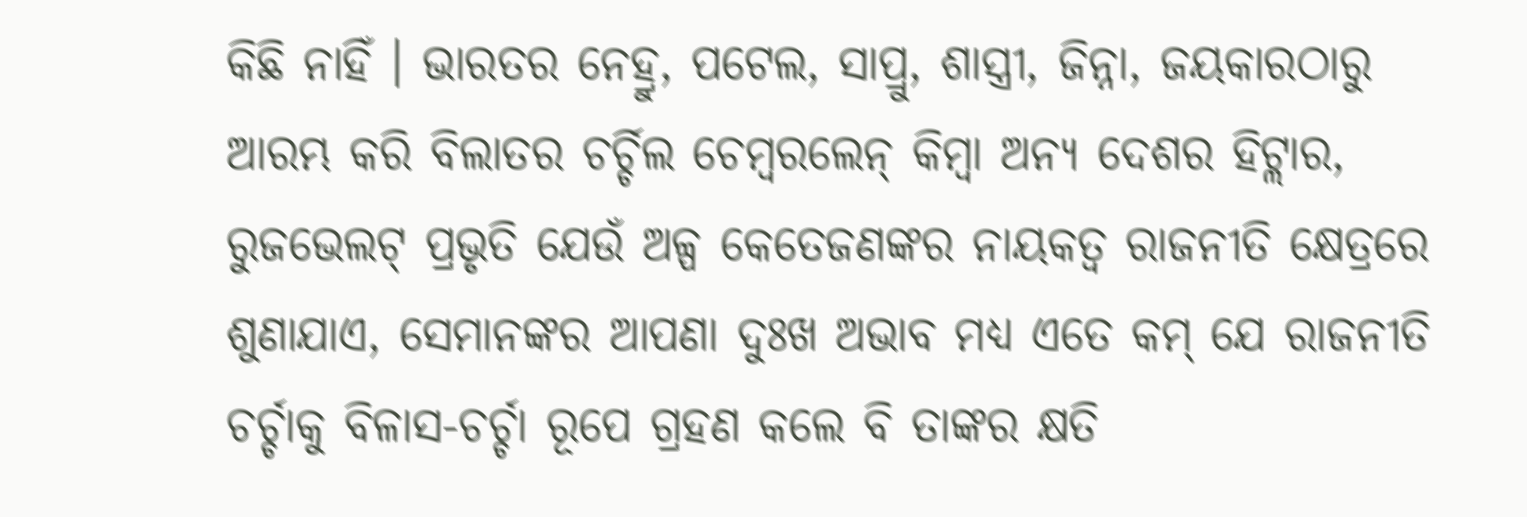କିଛି ନାହିଁ । ଭାରତର ନେହ୍ରୁ, ପଟେଲ, ସାପ୍ରୁ, ଶାସ୍ତ୍ରୀ, ଜିନ୍ନା, ଜୟକାରଠାରୁ ଆରମ୍ଭ କରି ବିଲାତର ଚର୍ଚ୍ଚିଲ ଚେମ୍ବରଲେନ୍ କିମ୍ବା ଅନ୍ୟ ଦେଶର ହିଟ୍ଲାର, ରୁଜଭେଲଟ୍ ପ୍ରଭୃତି ଯେଉଁ ଅଳ୍ପ କେତେଜଣଙ୍କର ନାୟକତ୍ୱ ରାଜନୀତି କ୍ଷେତ୍ରରେ ଶୁଣାଯାଏ, ସେମାନଙ୍କର ଆପଣା ଦୁଃଖ ଅଭାବ ମଧ୍ୟ ଏତେ କମ୍ ଯେ ରାଜନୀତି ଚର୍ଚ୍ଚାକୁ ବିଳାସ-ଚର୍ଚ୍ଚା ରୂପେ ଗ୍ରହଣ କଲେ ବି ତାଙ୍କର କ୍ଷତି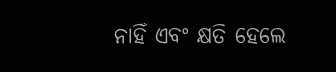ନାହିଁ ଏବଂ କ୍ଷତି ହେଲେ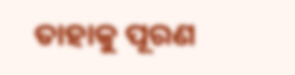ତାହାକୁ ପୂରଣ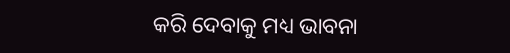କରି ଦେବାକୁ ମଧ୍ୟ ଭାବନା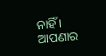ନାହିଁ । ଆପଣାର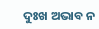ଦୁଃଖ ଅଭାବ ନ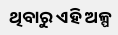ଥିବାରୁ ଏହି ଅଳ୍ପ